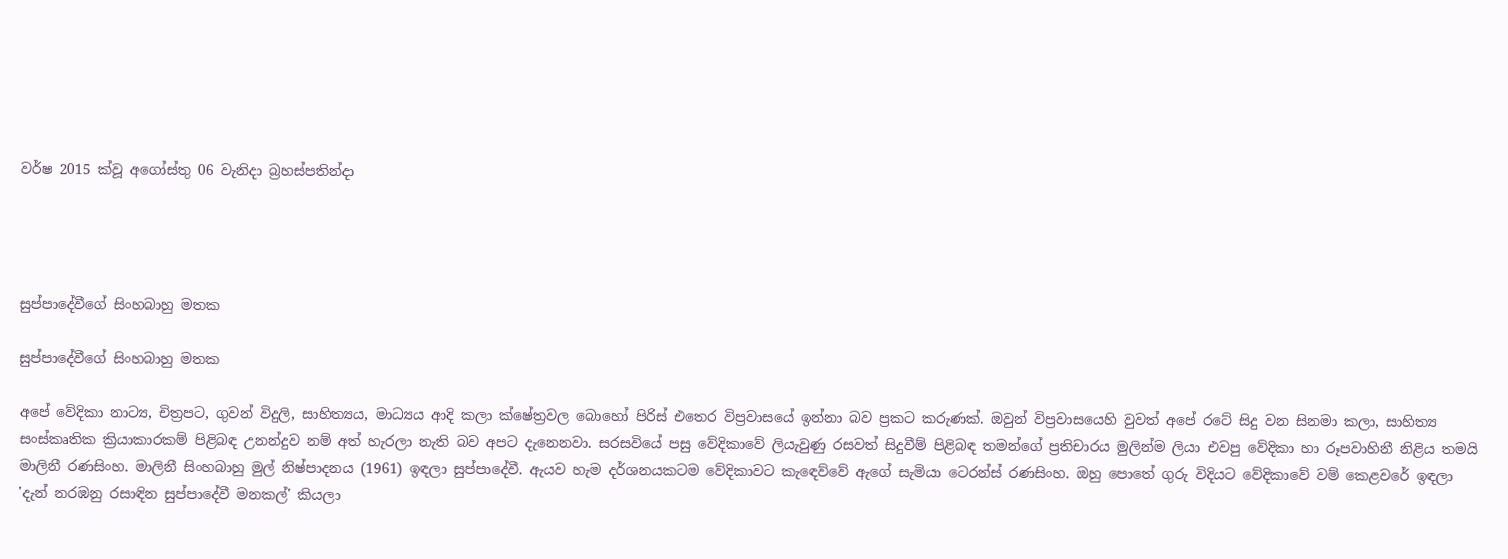වර්ෂ 2015 ක්වූ අගෝස්තු 06 වැනිදා බ්‍රහස්පතින්දා




සුප්පාදේවීගේ සිංහබාහු මතක

සුප්පාදේවීගේ සිංහබාහු මතක

අපේ වේදිකා නාට්‍ය, චිත්‍රපට, ගුවන් විදුලි, සාහිත්‍යය, මාධ්‍යය ආදි කලා ක්ෂේත්‍රවල බොහෝ පිරිස් එතෙර විප්‍රවාසයේ ඉන්නා බව ප්‍රකට කරුණක්. ඔවුන් විප්‍රවාසයෙහි වුවත් අපේ රටේ සිදු වන සිනමා කලා, සාහිත්‍ය සංස්කෘතික ක්‍රියාකාරකම් පිළිබඳ උනන්දුව නම් අත් හැරලා නැති බව අපට දැනෙනවා. සරසවියේ පසු වේදිකාවේ ලියැවුණු රසවත් සිදුවීම් පිළිබඳ තමන්ගේ ප්‍රතිචාරය මුලින්ම ලියා එවපු වේදිකා හා රූපවාහිනී නිළිය තමයි මාලිනී රණසිංහ. මාලිනී සිංහබාහු මුල් නිෂ්පාදනය (1961) ඉඳලා සුප්පාදේවී. ඇයව හැම දර්ශනයකටම වේදිකාවට කැඳෙව්වේ ඇගේ සැමියා ටෙරන්ස් රණසිංහ. ඔහු පොතේ ගුරු විදියට වේදිකාවේ වම් කෙළවරේ ඉඳලා 'දැන් නරඹනු රසාඳින සුප්පාදේවී මනකල්' කියලා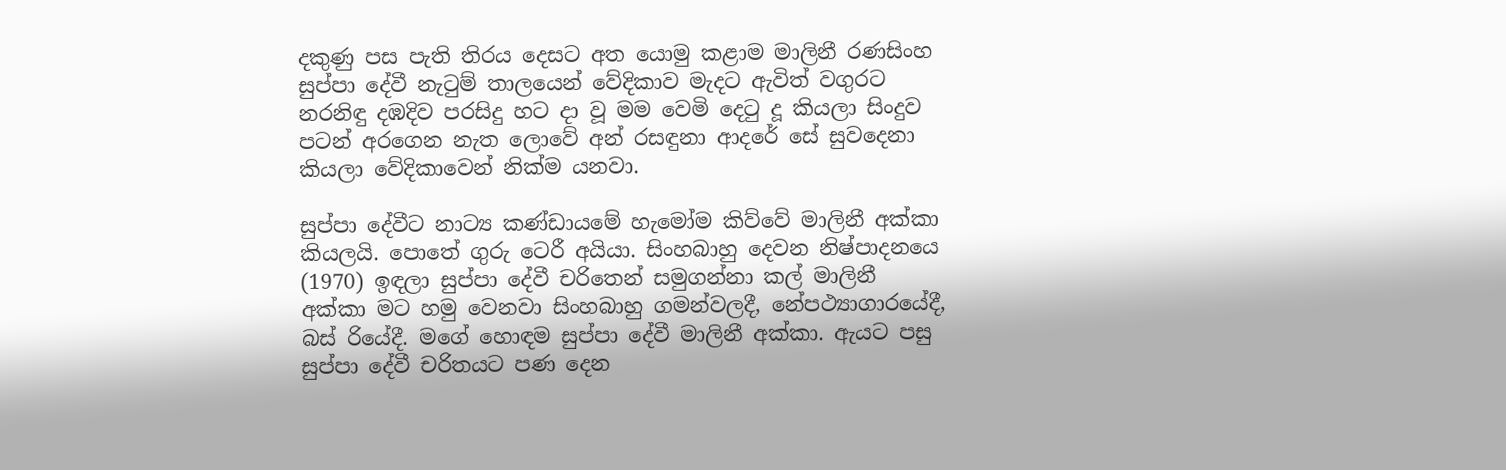දකුණු පස පැති තිරය දෙසට අත යොමු කළාම මාලිනී රණසිංහ සුප්පා දේවී නැටුම් තාලයෙන් වේදිකාව මැදට ඇවිත් වගුරට නරනිඳු දඹදිව පරසිදු හට දා වූ මම වෙමි දෙටු දූ කියලා සිංදුව පටන් අරගෙන නැත ලොවේ අන් රසඳුනා ආදරේ සේ සුවදෙනා කියලා වේදිකාවෙන් නික්ම යනවා.

සුප්පා දේවීට නාට්‍ය කණ්ඩායමේ හැමෝම කිව්වේ මාලිනී අක්කා කියලයි. පොතේ ගුරු ටෙරී අයියා. සිංහබාහු දෙවන නිෂ්පාදනයෙ (1970) ඉඳලා සුප්පා දේවී චරිතෙන් සමුගන්නා කල් මාලිනී අක්කා මට හමු වෙනවා සිංහබාහු ගමන්වලදී, නේපථ්‍යාගාරයේදී, බස් රියේදී. මගේ හොඳම සුප්පා දේවී මාලිනී අක්කා. ඇයට පසු සුප්පා දේවී චරිතයට පණ දෙන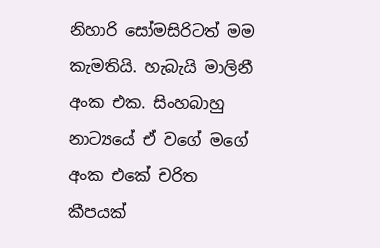නිහාරි සෝමසිරිටත් මම කැමතියි. හැබැයි මාලිනී අංක එක. සිංහබාහු නාට්‍යයේ ඒ වගේ මගේ අංක එකේ චරිත කීපයක්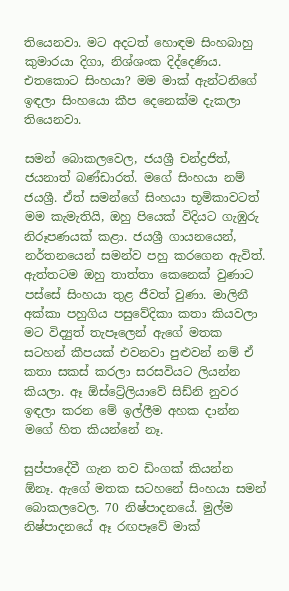තියෙනවා. මට අදටත් හොඳම සිංහබාහු කුමාරයා දිගා, නිශ්ශංක දිද්දෙණිය. එතකොට සිංහයා? මම මාක් ඇන්ටනිගේ ඉඳලා සිංහයො කීප දෙනෙක්ම දැකලා තියෙනවා.

සමන් බොකලවෙල, ජයශ්‍රී චන්ද්‍රජිත්, ජයනාත් බණ්ඩාරත්. මගේ සිංහයා නම් ජයශ්‍රී. ඒත් සමන්ගේ සිංහයා භූමිකාවටත් මම කැමැතියි, ඔහු පියෙක් විදියට ගැඹුරු නිරූපණයක් කළා. ජයශ්‍රී ගායනයෙන්, නර්තනයෙන් සමන්ව පහු කරගෙන ඇවිත්. ඇත්තටම ඔහු තාත්තා කෙනෙක් වුණාට පස්සේ සිංහයා තුළ ජීවත් වුණා. මාලිනී අක්කා පහුගිය පසුවේදිකා කතා කියවලා මට විද්‍යුත් තැපෑලෙන් ඇගේ මතක සටහන් කීපයක් එවනවා පුළුවන් නම් ඒ කතා සකස් කරලා සරසවියට ලියන්න කියලා. ඈ ඕස්ට්‍රේලියාවේ සිඩ්නි නුවර ඉඳලා කරන මේ ඉල්ලීම අහක දාන්න මගේ හිත කියන්නේ නෑ.

සුප්පාදේවී ගැන තව ඩිංගක් කියන්න ඕනෑ. ඇගේ මතක සටහනේ සිංහයා සමන් බොකලවෙල. 70 නිෂ්පාදනයේ. මුල්ම නිෂ්පාදනයේ ඈ රඟපෑවේ මාක්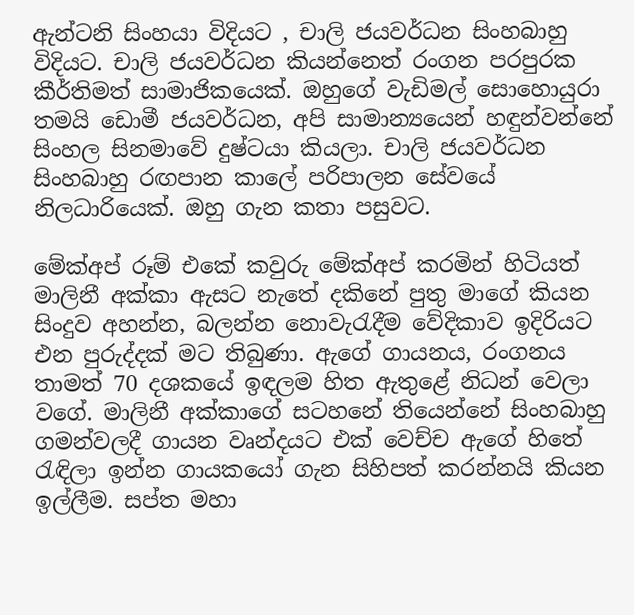ඇන්ටනි සිංහයා විදියට , චාලි ජයවර්ධන සිංහබාහු විදියට. චාලි ජයවර්ධන කියන්නෙත් රංගන පරපුරක කීර්තිමත් සාමාජිකයෙක්. ඔහුගේ වැඩිමල් සොහොයුරා තමයි ඩොමී ජයවර්ධන, අපි සාමාන්‍යයෙන් හඳුන්වන්නේ සිංහල සිනමාවේ දුෂ්ටයා කියලා. චාලි ජයවර්ධන සිංහබාහු රඟපාන කාලේ පරිපාලන සේවයේ නිලධාරියෙක්. ඔහු ගැන කතා පසුවට.

මේක්අප් රූම් එකේ කවුරු මේක්අප් කරමින් හිටියත් මාලිනී අක්කා ඇසට නැතේ දකිනේ පුතු මාගේ කියන සිංදුව අහන්න, බලන්න නොවැරැදීම වේදිකාව ඉදිරියට එන පුරුද්දක් මට තිබුණා. ඇගේ ගායනය, රංගනය තාමත් 70 දශකයේ ඉඳලම හිත ඇතුළේ නිධන් වෙලා වගේ. මාලිනී අක්කාගේ සටහනේ තියෙන්නේ සිංහබාහු ගමන්වලදී ගායන වෘන්දයට එක් වෙච්ච ඇගේ හිතේ රැඳිලා ඉන්න ගායකයෝ ගැන සිහිපත් කරන්නයි කියන ඉල්ලීම. සප්ත මහා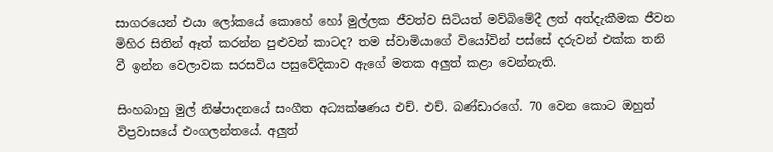සාගරයෙන් එයා ලෝකයේ කොහේ හෝ මුල්ලක ජීවත්ව සිටියත් මව්බිමේදී ලත් අත්දැකීමක ජීවන මිහිර සිතින් ඈත් කරන්න පුළුවන් කාටද? තම ස්වාමියාගේ වියෝවින් පස්සේ දරුවන් එක්ක තනි වී ඉන්න වෙලාවක සරසවිය පසුවේදිකාව ඇගේ මතක අලුත් කළා වෙන්නැති.

සිංහබාහු මුල් නිෂ්පාදනයේ සංගීත අධ්‍යක්ෂණය එච්. එච්. බණ්ඩාරගේ. 70 වෙන කොට ඔහුත් විප්‍රවාසයේ එංගලන්තයේ. අලුත්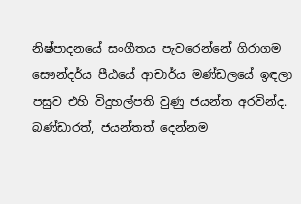නිෂ්පාදනයේ සංගීතය පැවරෙන්නේ ගිරාගම සෞන්දර්ය පීඨයේ ආචාර්ය මණ්ඩලයේ ඉඳලා පසුව එහි විදුහල්පති වුණු ජයන්ත අරවින්ද. බණ්ඩාරත්, ජයන්තත් දෙන්නම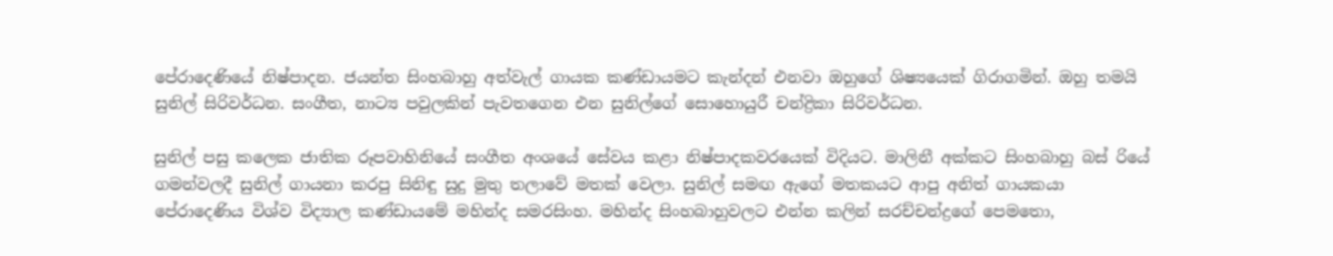පේරාදෙණියේ නිෂ්පාදන. ජයන්ත සිංහබාහු අත්වැල් ගායක කණ්ඩායමට කැන්දන් එනවා ඔහුගේ ශිෂ්‍යයෙක් ගිරාගමින්. ඔහු තමයි සුනිල් සිරිවර්ධන. සංගීත, නාට්‍ය පවුලකින් පැවතගෙන එන සුනිල්ගේ සොහොයුරී චන්ද්‍රිකා සිරිවර්ධන.

සුනිල් පසු කලෙක ජාතික රූපවාහිනියේ සංගීත අංශයේ සේවය කළා නිෂ්පාදකවරයෙක් විදියට. මාලිනී අක්කට සිංහබාහු බස් රියේ ගමන්වලදී සුනිල් ගායනා කරපු සිනිඳු සුදු මුතු තලාවේ මතක් වෙලා. සුනිල් සමඟ ඇගේ මතකයට ආපු අනිත් ගායකයා පේරාදෙණිය විශ්ව විද්‍යාල කණ්ඩායමේ මහින්ද සමරසිංහ. මහින්ද සිංහබාහුවලට එන්න කලින් සරච්චන්ද්‍රගේ පෙමතො,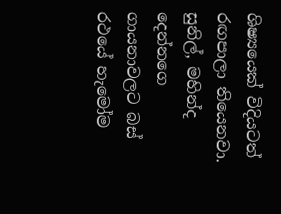ශිෂ්‍යයෙක් විදියටත් රඟපාලා තියෙනවා. සුනිල්, මහින්ද දෙන්නගෙ ගායනාවලට බස් රථයේ හැමෝම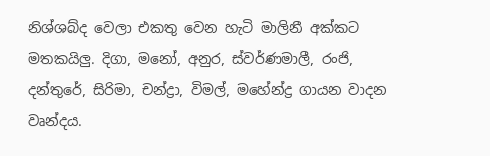නිශ්ශබ්ද වෙලා එකතු වෙන හැටි මාලිනී අක්කට මතකයිලු. දිගා, මනෝ, අනුර, ස්වර්ණමාලී, රංජි, දන්තුරේ, සිරිමා, චන්ද්‍රා, විමල්, මහේන්ද්‍ර ගායන වාදන වෘන්දය.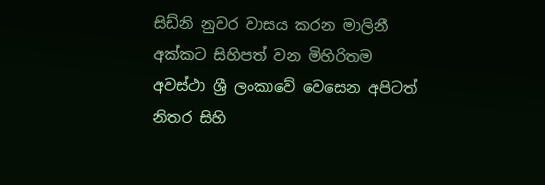සිඩ්නි නුවර වාසය කරන මාලිනී අක්කට සිහිපත් වන මිහිරිතම අවස්ථා ශ්‍රී ලංකාවේ වෙසෙන අපිටත් නිතර සිහි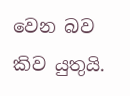වෙන බව කිව යුතුයි.